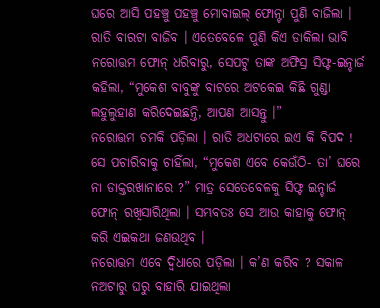ଘରେ ଆସି ପହଞ୍ଚୁ ପହଞ୍ଚୁ ମୋବାଇଲ୍ ଫୋନ୍ଟା ପୁଣି ବାଜିଲା । ରାତି ବାରଟା ବାଜିବ । ଏତେବେଳେ ପୁଣି କିଏ ଡାକିଲା ଭାବି ନରୋତ୍ତମ ଫୋନ୍ ଧରିବାରୁ, ସେପଟୁ ତାଙ୍କ ଅଫିସ୍ର ସିଫ୍ଟ-ଇନ୍ଚାର୍ଜ କହିଲା, “ମୁକେଶ ବାବୁଙ୍କୁ ବାଟରେ ଅଟକେଇ କିଛି ଗୁଣ୍ଡା ଲହୁଲୁହାଣ କରିଦେଇଛନ୍ତି, ଆପଣ ଆସନ୍ତୁ ।”
ନରୋତ୍ତମ ଚମକି ପଡ଼ିଲା । ରାତି ଅଧଟାରେ ଇଏ କି ବିପଦ ! ସେ ପଚାରିବାକୁ ଚାହିଁଲା, “ମୁକେଶ ଏବେ କେଉଁଠି- ତା’ ଘରେ ନା ଡାକ୍ତରଖାନାରେ ?” ମାତ୍ର ସେତେବେଳକୁ ସିଫ୍ଟ ଇନ୍ଚାର୍ଜ ଫୋନ୍ ରଖିସାରିଥିଲା । ସମ୍ଭବତଃ ସେ ଆଉ କାହାକୁ ଫୋନ୍ କରି ଏଇକଥା ଜଣଉଥିବ ।
ନରୋତ୍ତମ ଏବେ ଦ୍ୱିଧାରେ ପଡ଼ିଲା । କ’ଣ କରିବ ? ସକାଳ ନଅଟାରୁ ଘରୁ ବାହାରି ଯାଇଥିଲା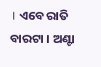। ଏବେ ରାତି ବାରଟା । ଅଣ୍ଟା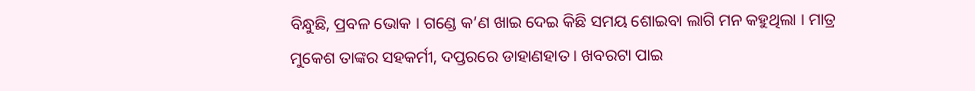ବିନ୍ଧୁଛି, ପ୍ରବଳ ଭୋକ । ଗଣ୍ଡେ କ’ଣ ଖାଇ ଦେଇ କିଛି ସମୟ ଶୋଇବା ଲାଗି ମନ କହୁଥିଲା । ମାତ୍ର ମୁକେଶ ତାଙ୍କର ସହକର୍ମୀ, ଦପ୍ତରରେ ଡାହାଣହାତ । ଖବରଟା ପାଇ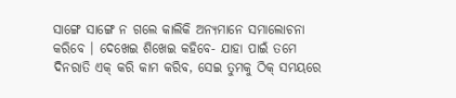ସାଙ୍ଗେ ସାଙ୍ଗେ ନ ଗଲେ କାଲିକି ଅନ୍ୟମାନେ ସମାଲୋଚନା କରିବେ । ଦେଖେଇ ଶିଖେଇ କହିବେ- ଯାହା ପାଇଁ ତମେ ଦିନରାତି ଏକ୍ କରି କାମ କରିବ, ସେଇ ତୁମକୁ ଠିକ୍ ସମୟରେ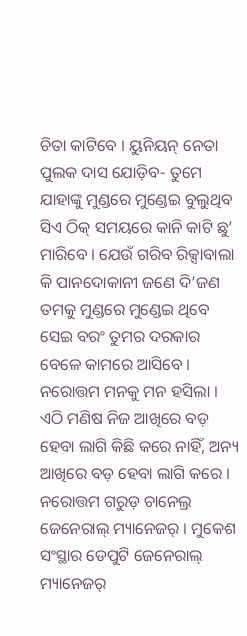ଚିତା କାଟିବେ । ୟୁନିୟନ୍ ନେତା ପୁଲକ ଦାସ ଯୋଡ଼ିବ- ତୁମେ ଯାହାଙ୍କୁ ମୁଣ୍ଡରେ ମୁଣ୍ଡେଇ ବୁଲୁଥିବ ସିଏ ଠିକ୍ ସମୟରେ କାନି କାଟି ଛୁ’ ମାରିବେ । ଯେଉଁ ଗରିବ ରିକ୍ସାବାଲା କି ପାନଦୋକାନୀ ଜଣେ ଦି’ଜଣ ତମକୁ ମୁଣ୍ଡରେ ମୁଣ୍ଡେଇ ଥିବେ ସେଇ ବରଂ ତୁମର ଦରକାର ବେଳେ କାମରେ ଆସିବେ । ନରୋତ୍ତମ ମନକୁ ମନ ହସିଲା । ଏଠି ମଣିଷ ନିଜ ଆଖିରେ ବଡ଼ ହେବା ଲାଗି କିଛି କରେ ନାହିଁ, ଅନ୍ୟ ଆଖିରେ ବଡ଼ ହେବା ଲାଗି କରେ ।
ନରୋତ୍ତମ ଗରୁଡ଼ ଚାନେଲ୍ର ଜେନେରାଲ୍ ମ୍ୟାନେଜର୍ । ମୁକେଶ ସଂସ୍ଥାର ଡେପୁଟି ଜେନେରାଲ୍ ମ୍ୟାନେଜର୍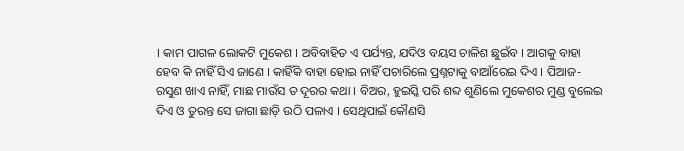। କାମ ପାଗଳ ଲୋକଟି ମୁକେଶ । ଅବିବାହିତ ଏ ପର୍ଯ୍ୟନ୍ତ, ଯଦିଓ ବୟସ ଚାଳିଶ ଛୁଇଁବ । ଆଗକୁ ବାହା ହେବ କି ନାହିଁ ସିଏ ଜାଣେ । କାହିଁକି ବାହା ହୋଇ ନାହିଁ ପଚାରିଲେ ପ୍ରଶ୍ନଟାକୁ ବାଆଁରେଇ ଦିଏ । ପିଆଜ-ରସୁଣ ଖାଏ ନାହିଁ, ମାଛ ମାଉଁସ ତ ଦୂରର କଥା । ବିଅର, ହୁଇସ୍କି ପରି ଶବ୍ଦ ଶୁଣିଲେ ମୁକେଶର ମୁଣ୍ଡ ବୁଲେଇ ଦିଏ ଓ ତୁରନ୍ତ ସେ ଜାଗା ଛାଡ଼ି ଉଠି ପଳାଏ । ସେଥିପାଇଁ କୌଣସି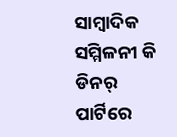ସାମ୍ୱାଦିକ ସମ୍ମିଳନୀ କି ଡିନର୍ ପାର୍ଟିରେ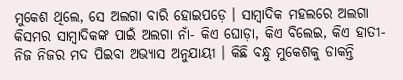ମୁକେଶ ଥିଲେ, ସେ ଅଲଗା ବାରି ହୋଇପଡ଼େ । ସାମ୍ୱାଦିକ ମହଲରେ ଅଲଗା କିସମର ସାମ୍ୱାଦିକଙ୍କ ପାଇଁ ଅଲଗା ନାଁ- କିଏ ଘୋଡ଼ା, କିଏ ବିଲେଇ, କିଏ ହାତୀ- ନିଜ ନିଜର ମଦ ପିଇବା ଅଭ୍ୟାସ ଅନୁଯାୟୀ । କିଛି ବନ୍ଧୁ ମୁକେଶକୁ ଡାକନ୍ତି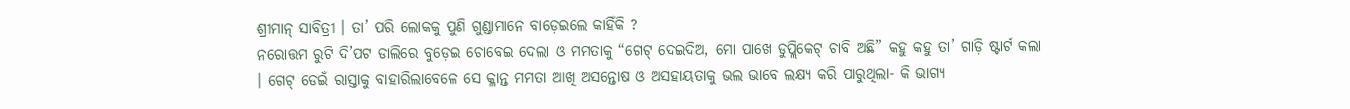ଶ୍ରୀମାନ୍ ସାବିତ୍ରୀ । ତା’ ପରି ଲୋକକୁ ପୁଣି ଗୁଣ୍ଡାମାନେ ବାଡ଼େଇଲେ କାହିଁକି ?
ନରୋତ୍ତମ ରୁଟି ଦି’ପଟ ଡାଲିରେ ବୁଡ଼େଇ ଚୋବେଇ ଦେଲା ଓ ମମତାକୁ “ଗେଟ୍ ଦେଇଦିଅ, ମୋ ପାଖେ ଡୁପ୍ଲିକେଟ୍ ଚାବି ଅଛି” କହୁ କହୁ ତା’ ଗାଡ଼ି ଷ୍ଟାର୍ଟ କଲା । ଗେଟ୍ ଡେଇଁ ରାସ୍ତାକୁ ବାହାରିଲାବେଳେ ସେ କ୍ଳାନ୍ତ ମମତା ଆଖି ଅସନ୍ତୋଷ ଓ ଅସହାୟତାକୁ ଭଲ ଭାବେ ଲକ୍ଷ୍ୟ କରି ପାରୁଥିଲା- କି ଭାଗ୍ୟ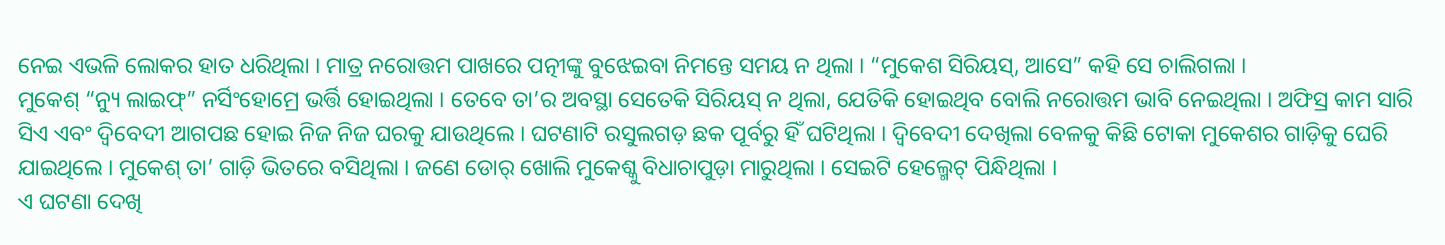ନେଇ ଏଭଳି ଲୋକର ହାତ ଧରିଥିଲା । ମାତ୍ର ନରୋତ୍ତମ ପାଖରେ ପତ୍ନୀଙ୍କୁ ବୁଝେଇବା ନିମନ୍ତେ ସମୟ ନ ଥିଲା । “ମୁକେଶ ସିରିୟସ୍, ଆସେ” କହି ସେ ଚାଲିଗଲା ।
ମୁକେଶ୍ “ନ୍ୟୁ ଲାଇଫ୍” ନର୍ସିଂହୋମ୍ରେ ଭର୍ତ୍ତି ହୋଇଥିଲା । ତେବେ ତା’ର ଅବସ୍ଥା ସେତେକି ସିରିୟସ୍ ନ ଥିଲା, ଯେତିକି ହୋଇଥିବ ବୋଲି ନରୋତ୍ତମ ଭାବି ନେଇଥିଲା । ଅଫିସ୍ର କାମ ସାରି ସିଏ ଏବଂ ଦ୍ୱିବେଦୀ ଆଗପଛ ହୋଇ ନିଜ ନିଜ ଘରକୁ ଯାଉଥିଲେ । ଘଟଣାଟି ରସୁଲଗଡ଼ ଛକ ପୂର୍ବରୁ ହିଁ ଘଟିଥିଲା । ଦ୍ୱିବେଦୀ ଦେଖିଲା ବେଳକୁ କିଛି ଟୋକା ମୁକେଶର ଗାଡ଼ିକୁ ଘେରି ଯାଇଥିଲେ । ମୁକେଶ୍ ତା’ ଗାଡ଼ି ଭିତରେ ବସିଥିଲା । ଜଣେ ଡୋର୍ ଖୋଲି ମୁକେଶ୍କୁ ବିଧାଚାପୁଡ଼ା ମାରୁଥିଲା । ସେଇଟି ହେଲ୍ମେଟ୍ ପିନ୍ଧିଥିଲା ।
ଏ ଘଟଣା ଦେଖି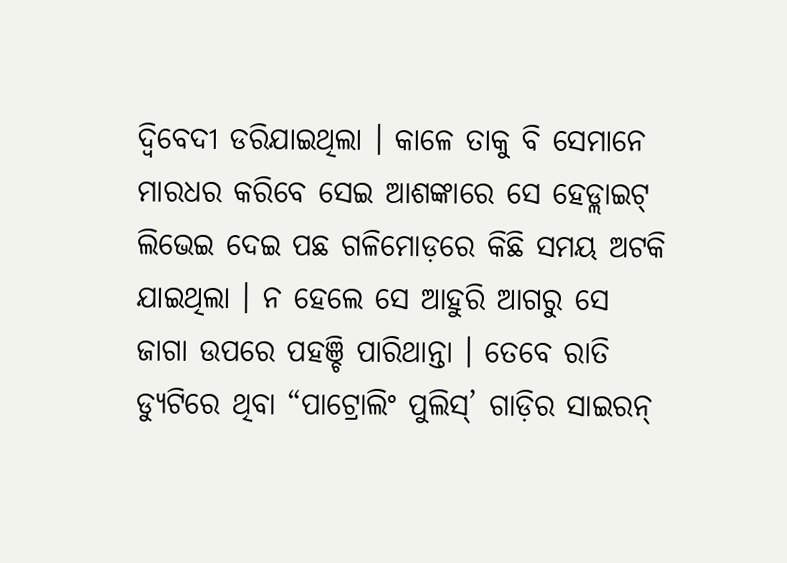ଦ୍ୱିବେଦୀ ଡରିଯାଇଥିଲା । କାଳେ ତାକୁ ବି ସେମାନେ ମାରଧର କରିବେ ସେଇ ଆଶଙ୍କାରେ ସେ ହେଡ୍ଲାଇଟ୍ ଲିଭେଇ ଦେଇ ପଛ ଗଳିମୋଡ଼ରେ କିଛି ସମୟ ଅଟକି ଯାଇଥିଲା । ନ ହେଲେ ସେ ଆହୁରି ଆଗରୁ ସେ ଜାଗା ଉପରେ ପହଞ୍ଚି ପାରିଥାନ୍ତା । ତେବେ ରାତି ଡ୍ୟୁଟିରେ ଥିବା “ପାଟ୍ରୋଲିଂ ପୁଲିସ୍’ ଗାଡ଼ିର ସାଇରନ୍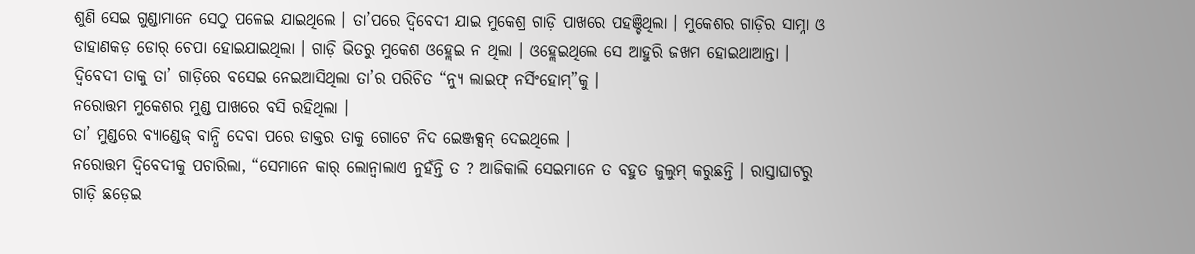ଶୁଣି ସେଇ ଗୁଣ୍ଡାମାନେ ସେଠୁ ପଳେଇ ଯାଇଥିଲେ । ତା’ପରେ ଦ୍ୱିବେଦୀ ଯାଇ ମୁକେଶ୍ର ଗାଡ଼ି ପାଖରେ ପହଞ୍ଚିଥିଲା । ମୁକେଶର ଗାଡ଼ିର ସାମ୍ନା ଓ ଡାହାଣକଡ଼ ଡୋର୍ ଚେପା ହୋଇଯାଇଥିଲା । ଗାଡ଼ି ଭିତରୁ ମୁକେଶ ଓହ୍ଲେଇ ନ ଥିଲା । ଓହ୍ଲେଇଥିଲେ ସେ ଆହୁରି ଜଖମ ହୋଇଥାଆନ୍ତା । ଦ୍ୱିବେଦୀ ତାକୁ ତା’ ଗାଡ଼ିରେ ବସେଇ ନେଇଆସିଥିଲା ତା’ର ପରିଚିତ “ନ୍ୟୁ ଲାଇଫ୍ ନର୍ସିଂହୋମ୍”କୁ ।
ନରୋତ୍ତମ ମୁକେଶର ମୁଣ୍ଡ ପାଖରେ ବସି ରହିଥିଲା ।
ତା’ ମୁଣ୍ଡରେ ବ୍ୟାଣ୍ଡେଜ୍ ବାନ୍ଧି ଦେବା ପରେ ଡାକ୍ତର ତାକୁ ଗୋଟେ ନିଦ ଇେଞ୍ଜକ୍ସନ୍ ଦେଇଥିଲେ ।
ନରୋତ୍ତମ ଦ୍ୱିବେଦୀକୁ ପଚାରିଲା, “ସେମାନେ କାର୍ ଲୋନ୍ବାଲାଏ ନୁହଁନ୍ତି ତ ? ଆଜିକାଲି ସେଇମାନେ ତ ବହୁତ ଜୁଲୁମ୍ କରୁଛନ୍ତି । ରାସ୍ତାଘାଟରୁ ଗାଡ଼ି ଛଡ଼େଇ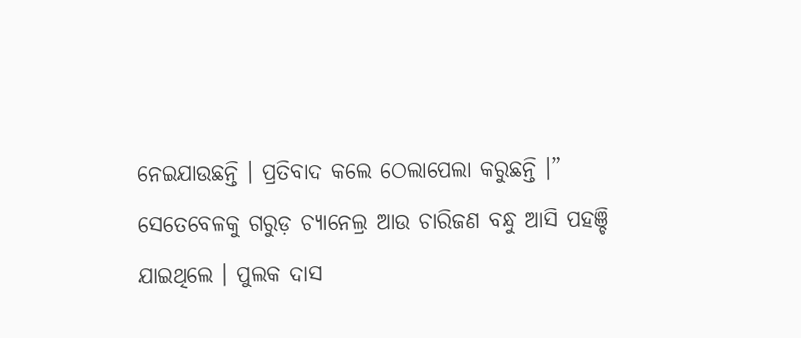ନେଇଯାଉଛନ୍ତି । ପ୍ରତିବାଦ କଲେ ଠେଲାପେଲା କରୁଛନ୍ତି ।”
ସେତେବେଳକୁ ଗରୁଡ଼ ଚ୍ୟାନେଲ୍ର ଆଉ ଚାରିଜଣ ବନ୍ଧୁ ଆସି ପହଞ୍ଚି ଯାଇଥିଲେ । ପୁଲକ ଦାସ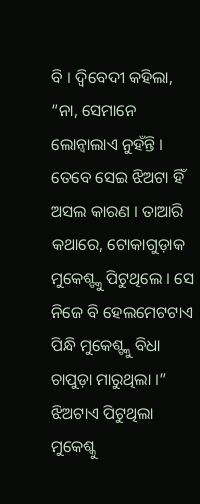ବି । ଦ୍ୱିବେଦୀ କହିଲା, “ନା, ସେମାନେ ଲୋନ୍ବାଲାଏ ନୁହଁନ୍ତି । ତେବେ ସେଇ ଝିଅଟା ହିଁ ଅସଲ କାରଣ । ତାଆରି କଥାରେ, ଟୋକାଗୁଡ଼ାକ ମୁକେଶ୍ଙ୍କୁ ପିଟୁଥିଲେ । ସେ ନିଜେ ବି ହେଲମେଟଟାଏ ପିନ୍ଧି ମୁକେଶ୍ଙ୍କୁ ବିଧା ଚାପୁଡ଼ା ମାରୁଥିଲା ।”
ଝିଅଟାଏ ପିଟୁଥିଲା ମୁକେଶ୍କୁ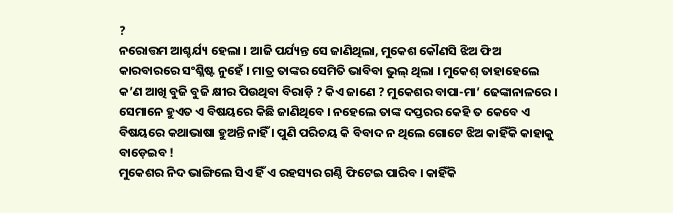?
ନରୋତ୍ତମ ଆଶ୍ଚର୍ଯ୍ୟ ହେଲା । ଆଜି ପର୍ଯ୍ୟନ୍ତ ସେ ଜାଣିଥିଲା, ମୁକେଶ କୌଣସି ଝିଅ ଫିଅ କାରବାରରେ ସଂଶ୍ଳିଷ୍ଟ ନୁହେଁ । ମାତ୍ର ତାଙ୍କର ସେମିତି ଭାବିବା ଭୁଲ୍ ଥିଲା । ମୁକେଶ୍ ତାହାହେଲେ କ’ଣ ଆଖି ବୁଜି ବୁଜି କ୍ଷୀର ପିଉଥିବା ବିରାଡ଼ି ? କିଏ ଜାଣେ ? ମୁକେଶର ବାପା-ମା’ ଢେଙ୍କାନାଳରେ । ସେମାନେ ହୁଏତ ଏ ବିଷୟରେ କିଛି ଜାଣିଥିବେ । ନହେଲେ ତାଙ୍କ ଦପ୍ତରର କେହି ତ କେବେ ଏ ବିଷୟରେ କଥାଭାଷା ହୁଅନ୍ତି ନାହିଁ । ପୁଣି ପରିଚୟ କି ବିବାଦ ନ ଥିଲେ ଗୋଟେ ଝିଅ କାହିଁକି କାହାକୁ ବାଡ଼େଇବ !
ମୁକେଶର ନିଦ ଭାଙ୍ଗିଲେ ସିଏ ହିଁ ଏ ରହସ୍ୟର ଗଣ୍ଠି ଫିଟେଇ ପାରିବ । କାହିଁକି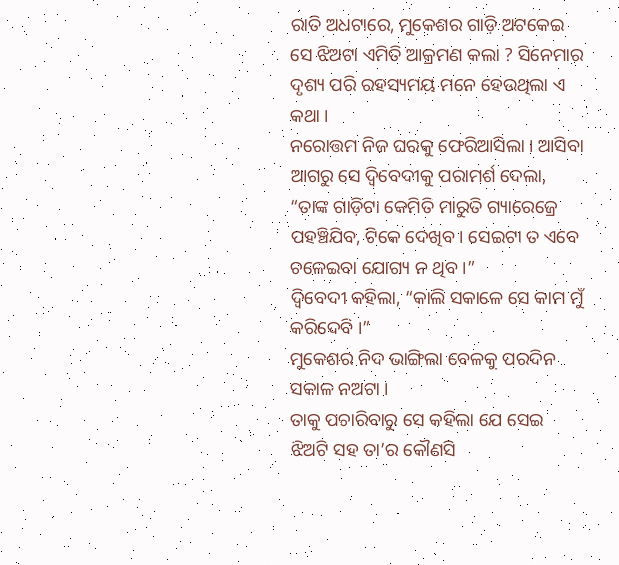ରାତି ଅଧଟାରେ, ମୁକେଶର ଗାଡ଼ି ଅଟକେଇ ସେ ଝିଅଟା ଏମିତି ଆକ୍ରମଣ କଲା ? ସିନେମାର ଦୃଶ୍ୟ ପରି ରହସ୍ୟମୟ ମନେ ହେଉଥିଲା ଏ କଥା ।
ନରୋତ୍ତମ ନିଜ ଘରକୁ ଫେରିଆସିଲା । ଆସିବା ଆଗରୁ ସେ ଦ୍ୱିବେଦୀକୁ ପରାମର୍ଶ ଦେଲା, “ତାଙ୍କ ଗାଡ଼ିଟା କେମିତି ମାରୁତି ଗ୍ୟାରେଜ୍ରେ ପହଞ୍ଚିଯିବ, ଟିକେ ଦେଖିବ । ସେଇଟା ତ ଏବେ ଚଳେଇବା ଯୋଗ୍ୟ ନ ଥିବ ।”
ଦ୍ୱିବେଦୀ କହିଲା, “କାଲି ସକାଳେ ସେ କାମ ମୁଁ କରିଦେବି ।”
ମୁକେଶର ନିଦ ଭାଙ୍ଗିଲା ବେଳକୁ ପରଦିନ ସକାଳ ନଅଟା ।
ତାକୁ ପଚାରିବାରୁ ସେ କହିଲା ଯେ ସେଇ ଝିଅଟି ସହ ତା’ର କୌଣସି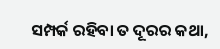ସମ୍ପର୍କ ରହିବା ତ ଦୂରର କଥା,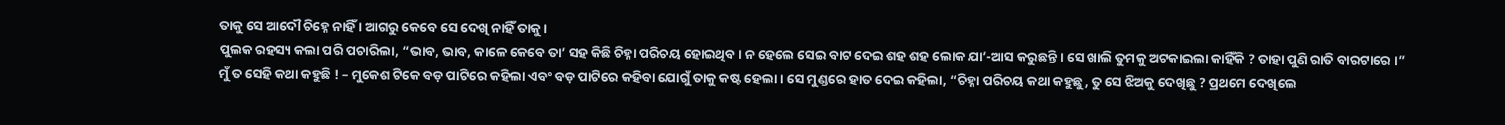ତାକୁ ସେ ଆଦୌ ଚିହ୍ନେ ନାହିଁ । ଆଗରୁ କେବେ ସେ ଦେଖି ନାହିଁ ତାକୁ ।
ପୁଲକ ରହସ୍ୟ କଲା ପରି ପଚାରିଲା, “ଭାବ, ଭାବ, କାଳେ କେବେ ତା’ ସହ କିଛି ଚିହ୍ନା ପରିଚୟ ହୋଇଥିବ । ନ ହେଲେ ସେଇ ବାଟ ଦେଇ ଶହ ଶହ ଲୋକ ଯା’-ଆସ କରୁଛନ୍ତି । ସେ ଖାଲି ତୁମକୁ ଅଟକାଇଲା କାହିଁକି ? ତାହା ପୁଣି ରାତି ବାରଟାରେ ।”
ମୁଁ ତ ସେହି କଥା କହୁଛି ! – ମୁକେଶ ଟିକେ ବଡ଼ ପାଟିରେ କହିଲା ଏବଂ ବଡ଼ ପାଟିରେ କହିବା ଯୋଗୁଁ ତାକୁ କଷ୍ଟ ହେଲା । ସେ ମୁଣ୍ଡରେ ହାତ ଦେଇ କହିଲା, “ଚିହ୍ନା ପରିଚୟ କଥା କହୁଛୁ, ତୁ ସେ ଝିଅକୁ ଦେଖିଛୁ ? ପ୍ରଥମେ ଦେଖିଲେ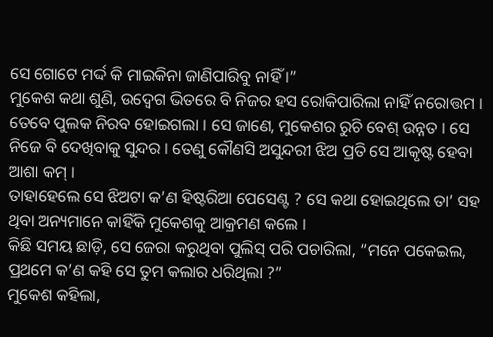ସେ ଗୋଟେ ମର୍ଦ୍ଦ କି ମାଇକିନା ଜାଣିପାରିବୁ ନାହିଁ ।”
ମୁକେଶ କଥା ଶୁଣି, ଉଦ୍ବେଗ ଭିତରେ ବି ନିଜର ହସ ରୋକିପାରିଲା ନାହିଁ ନରୋତ୍ତମ ।
ତେବେ ପୁଲକ ନିରବ ହୋଇଗଲା । ସେ ଜାଣେ, ମୁକେଶର ରୁଚି ବେଶ୍ ଉନ୍ନତ । ସେ ନିଜେ ବି ଦେଖିବାକୁ ସୁନ୍ଦର । ତେଣୁ କୌଣସି ଅସୁନ୍ଦରୀ ଝିଅ ପ୍ରତି ସେ ଆକୃଷ୍ଟ ହେବା ଆଶା କମ୍ ।
ତାହାହେଲେ ସେ ଝିଅଟା କ’ଣ ହିଷ୍ଟରିଆ ପେସେଣ୍ଟ ? ସେ କଥା ହୋଇଥିଲେ ତା’ ସହ ଥିବା ଅନ୍ୟମାନେ କାହିଁକି ମୁକେଶକୁ ଆକ୍ରମଣ କଲେ ।
କିଛି ସମୟ ଛାଡ଼ି, ସେ ଜେରା କରୁଥିବା ପୁଲିସ୍ ପରି ପଚାରିଲା, “ମନେ ପକେଇଲ, ପ୍ରଥମେ କ’ଣ କହି ସେ ତୁମ କଲାର ଧରିଥିଲା ?”
ମୁକେଶ କହିଲା,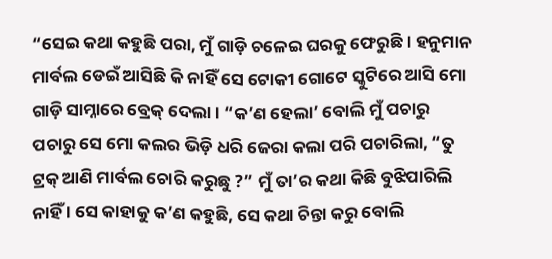“ସେଇ କଥା କହୁଛି ପରା, ମୁଁ ଗାଡ଼ି ଚଳେଇ ଘରକୁ ଫେରୁଛି । ହନୁମାନ ମାର୍ବଲ ଡେଇଁ ଆସିଛି କି ନାହିଁ ସେ ଟୋକୀ ଗୋଟେ ସ୍କୁଟିରେ ଆସି ମୋ ଗାଡ଼ି ସାମ୍ନାରେ ବ୍ରେକ୍ ଦେଲା । “କ’ଣ ହେଲା’ ବୋଲି ମୁଁ ପଚାରୁ ପଚାରୁ ସେ ମୋ କଲର ଭିଡ଼ି ଧରି ଜେରା କଲା ପରି ପଚାରିଲା, “ତୁ ଟ୍ରକ୍ ଆଣି ମାର୍ବଲ ଚୋରି କରୁଛୁ ?” ମୁଁ ତା’ର କଥା କିଛି ବୁଝିପାରିଲି ନାହିଁ । ସେ କାହାକୁ କ’ଣ କହୁଛି, ସେ କଥା ଚିନ୍ତା କରୁ ବୋଲି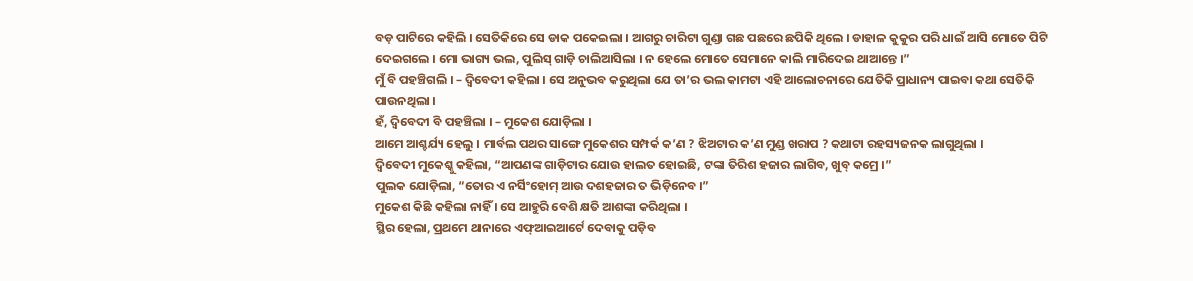ବଡ଼ ପାଟିରେ କହିଲି । ସେତିକିରେ ସେ ଡାକ ପକେଇଲା । ଆଗରୁ ଚାରିଟା ଗୁଣ୍ଡା ଗଛ ପଛରେ ଛପିକି ଥିଲେ । ଡାହାଳ କୁକୁର ପରି ଧାଇଁ ଆସି ମୋତେ ପିଟି ଦେଇଗଲେ । ମୋ ଭାଗ୍ୟ ଭଲ, ପୁଲିସ୍ ଗାଡ଼ି ଚାଲିଆସିଲା । ନ ହେଲେ ମୋତେ ସେମାନେ କାଲି ମାରିଦେଇ ଥାଆନ୍ତେ ।”
ମୁଁ ବି ପହଞ୍ଚିଗଲି । – ଦ୍ୱିବେଦୀ କହିଲା । ସେ ଅନୁଭବ କରୁଥିଲା ଯେ ତା’ର ଭଲ କାମଟା ଏହି ଆଲୋଚନାରେ ଯେତିକି ପ୍ରାଧାନ୍ୟ ପାଇବା କଥା ସେତିକି ପାଉନଥିଲା ।
ହଁ, ଦ୍ୱିବେଦୀ ବି ପହଞ୍ଚିଲା । – ମୁକେଶ ଯୋଡ଼ିଲା ।
ଆମେ ଆଶ୍ଚର୍ଯ୍ୟ ହେଲୁ । ମାର୍ବଲ ପଥର ସାଙ୍ଗେ ମୁକେଶର ସମ୍ପର୍କ କ’ଣ ? ଝିଅଟାର କ’ଣ ମୁଣ୍ଡ ଖରାପ ? କଥାଟା ରହସ୍ୟଜନକ ଲାଗୁଥିଲା ।
ଦ୍ୱିବେଦୀ ମୁକେଶ୍କୁ କହିଲା, “ଆପଣଙ୍କ ଗାଡ଼ିଟାର ଯୋଉ ହାଲତ ହୋଇଛି, ଟଙ୍କା ତିରିଶ ହଜାର ଲାଗିବ, ଖୁବ୍ କମ୍ରେ ।”
ପୁଲକ ଯୋଡ଼ିଲା, “ତୋର ଏ ନର୍ସିଂହୋମ୍ ଆଉ ଦଶହଜାର ତ ଭିଡ଼ିନେବ ।”
ମୁକେଶ କିଛି କହିଲା ନାହିଁ । ସେ ଆହୁରି ବେଶି କ୍ଷତି ଆଶଙ୍କା କରିଥିଲା ।
ସ୍ଥିର ହେଲା, ପ୍ରଥମେ ଥାନାରେ ଏଫ୍ଆଇଆର୍ଟେ ଦେବାକୁ ପଡ଼ିବ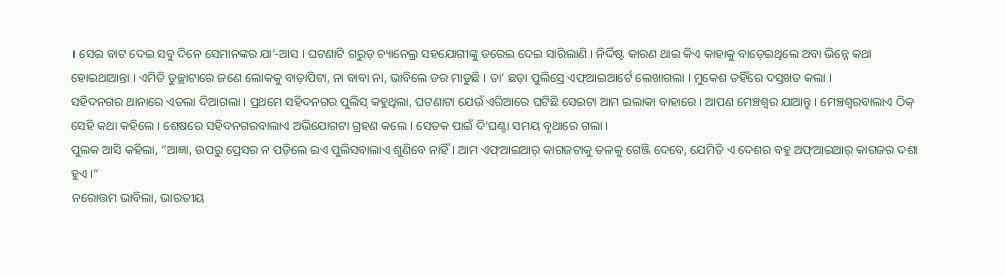। ସେଇ ବାଟ ଦେଇ ସବୁ ଦିନେ ସେମାନଙ୍କର ଯା’-ଆସ । ଘଟଣାଟି ଗରୁଡ଼ ଚ୍ୟାନେଲ୍ର ସହଯୋଗୀଙ୍କୁ ଡରେଇ ଦେଇ ସାରିଲାଣି । ନିର୍ଦ୍ଦିଷ୍ଟ କାରଣ ଥାଇ କିଏ କାହାକୁ ବାଡ଼େଇଥିଲେ ଅବା ଭିନ୍ନେ କଥା ହୋଇଥାଆନ୍ତା । ଏମିତି ତୁଚ୍ଛାଟାରେ ଜଣେ ଲୋକକୁ ବାଡ଼ାପିଟା, ନା ବାବା ନା, ଭାବିଲେ ଡର ମାଡୁଛି । ତା’ ଛଡ଼ା ପୁଲିସ୍ରେ ଏଫ୍ଆଇଆର୍ଟେ ଲେଖାଗଲା । ମୁକେଶ ତହିଁରେ ଦସ୍ତଖତ କଲା ।
ସହିଦନଗର ଥାନାରେ ଏତଲା ଦିଆଗଲା । ପ୍ରଥମେ ସହିଦନଗର ପୁଲିସ୍ କହୁଥିଲା, ଘଟଣାଟା ଯେଉଁ ଏରିଆରେ ଘଟିଛି ସେଇଟା ଆମ ଇଲାକା ବାହାରେ । ଆପଣ ମେଞ୍ଚଶ୍ୱର ଯାଆନ୍ତୁ । ମେଞ୍ଚଶ୍ୱରବାଲାଏ ଠିକ୍ ସେହି କଥା କହିଲେ । ଶେଷରେ ସହିଦନଗରବାଲାଏ ଅଭିଯୋଗଟା ଗ୍ରହଣ କଲେ । ସେତକ ପାଇଁ ଦି’ଘଣ୍ଟା ସମୟ ବୃଥାରେ ଗଲା ।
ପୁଲକ ଆସି କହିଲା, “ଆଜ୍ଞା, ଉପରୁ ପ୍ରେସର ନ ପଡ଼ିଲେ ଇଏ ପୁଲିସବାଲାଏ ଶୁଣିବେ ନାହିଁ । ଆମ ଏଫ୍ଆଇଆର୍ କାଗଜଟାକୁ ତଳକୁ ଗେଞ୍ଜି ଦେବେ, ଯେମିତି ଏ ଦେଶର ବହୁ ଅଫ୍ଆଇଆର୍ କାଗଜର ଦଶା ହୁଏ ।”
ନରୋତ୍ତମ ଭାବିଲା, ଭାରତୀୟ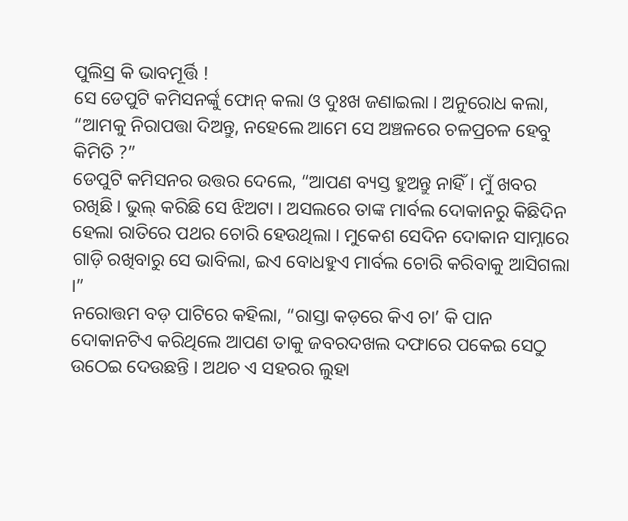ପୁଲିସ୍ର କି ଭାବମୂର୍ତ୍ତି !
ସେ ଡେପୁଟି କମିସନର୍ଙ୍କୁ ଫୋନ୍ କଲା ଓ ଦୁଃଖ ଜଣାଇଲା । ଅନୁରୋଧ କଲା, “ଆମକୁ ନିରାପତ୍ତା ଦିଅନ୍ତୁ, ନହେଲେ ଆମେ ସେ ଅଞ୍ଚଳରେ ଚଳପ୍ରଚଳ ହେବୁ କିମିତି ?”
ଡେପୁଟି କମିସନର ଉତ୍ତର ଦେଲେ, “ଆପଣ ବ୍ୟସ୍ତ ହୁଅନ୍ତୁ ନାହିଁ । ମୁଁ ଖବର ରଖିଛି । ଭୁଲ୍ କରିଛି ସେ ଝିଅଟା । ଅସଲରେ ତାଙ୍କ ମାର୍ବଲ ଦୋକାନରୁ କିଛିଦିନ ହେଲା ରାତିରେ ପଥର ଚୋରି ହେଉଥିଲା । ମୁକେଶ ସେଦିନ ଦୋକାନ ସାମ୍ନାରେ ଗାଡ଼ି ରଖିବାରୁ ସେ ଭାବିଲା, ଇଏ ବୋଧହୁଏ ମାର୍ବଲ ଚୋରି କରିବାକୁ ଆସିଗଲା ।”
ନରୋତ୍ତମ ବଡ଼ ପାଟିରେ କହିଲା, “ରାସ୍ତା କଡ଼ରେ କିଏ ଚା’ କି ପାନ ଦୋକାନଟିଏ କରିଥିଲେ ଆପଣ ତାକୁ ଜବରଦଖଲ ଦଫାରେ ପକେଇ ସେଠୁ ଉଠେଇ ଦେଉଛନ୍ତି । ଅଥଚ ଏ ସହରର ଲୁହା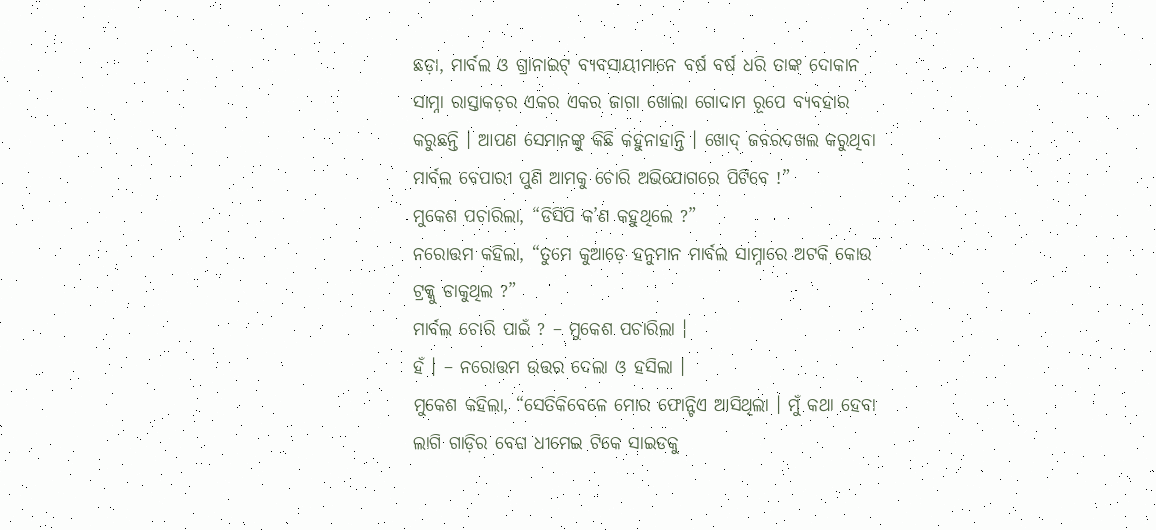ଛଡ଼ା, ମାର୍ବଲ ଓ ଗ୍ରାନାଇଟ୍ ବ୍ୟବସାୟୀମାନେ ବର୍ଷ ବର୍ଷ ଧରି ତାଙ୍କ ଦୋକାନ ସାମ୍ନା ରାସ୍ତାକଡ଼ର ଏକର ଏକର ଜାଗା ଖୋଲା ଗୋଦାମ ରୂପେ ବ୍ୟବହାର କରୁଛନ୍ତି । ଆପଣ ସେମାନଙ୍କୁ କିଛି କହୁନାହାନ୍ତି । ଖୋଦ୍ ଜବରଦଖଲ କରୁଥିବା ମାର୍ବଲ ବେପାରୀ ପୁଣି ଆମକୁ ଚୋରି ଅଭିଯୋଗରେ ପିଟିବେ !”
ମୁକେଶ ପଚାରିଲା, “ଡିସିପି କ’ଣ କହୁଥିଲେ ?”
ନରୋତ୍ତମ କହିଲା, “ତୁମେ କୁଆଡ଼େ ହନୁମାନ ମାର୍ବଲ ସାମ୍ନାରେ ଅଟକି କୋଉ ଟ୍ରକ୍କୁ ଡାକୁଥିଲ ?”
ମାର୍ବଲ ଚୋରି ପାଇଁ ? – ମୁକେଶ ପଚାରିଲା ।
ହଁ । – ନରୋତ୍ତମ ଉତ୍ତର ଦେଲା ଓ ହସିଲା ।
ମୁକେଶ କହିଲା, “ସେତିକିବେଳେ ମୋର ଫୋନ୍ଟିଏ ଆସିଥିଲା । ମୁଁ କଥା ହେବା ଲାଗି ଗାଡ଼ିର ବେଗ ଧୀମେଇ ଟିକେ ସାଇଡକୁ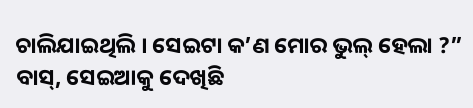ଚାଲିଯାଇଥିଲି । ସେଇଟା କ’ଣ ମୋର ଭୁଲ୍ ହେଲା ?”
ବାସ୍, ସେଇଆକୁ ଦେଖିଛି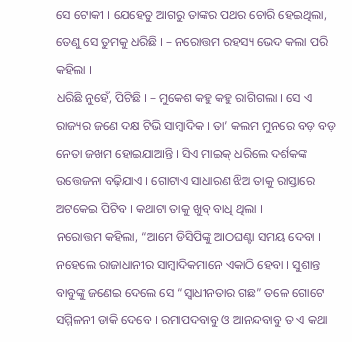ସେ ଟୋକୀ । ଯେହେତୁ ଆଗରୁ ତାଙ୍କର ପଥର ଚୋରି ହେଇଥିଲା, ତେଣୁ ସେ ତୁମକୁ ଧରିଛି । – ନରୋତ୍ତମ ରହସ୍ୟ ଭେଦ କଲା ପରି କହିଲା ।
ଧରିଛି ନୁହେଁ, ପିଟିଛି । – ମୁକେଶ କହୁ କହୁ ରାଗିଗଲା । ସେ ଏ ରାଜ୍ୟର ଜଣେ ଦକ୍ଷ ଟିଭି ସାମ୍ୱାଦିକ । ତା’ କଲମ ମୁନରେ ବଡ଼ ବଡ଼ ନେତା ଜଖମ ହୋଇଯାଆନ୍ତି । ସିଏ ମାଇକ୍ ଧରିଲେ ଦର୍ଶକଙ୍କ ଉତ୍ତେଜନା ବଢ଼ିଯାଏ । ଗୋଟାଏ ସାଧାରଣ ଝିଅ ତାକୁ ରାସ୍ତାରେ ଅଟକେଇ ପିଟିବ । କଥାଟା ତାକୁ ଖୁବ୍ ବାଧି ଥିଲା ।
ନରୋତ୍ତମ କହିଲା, “ଆମେ ଡିସିପିଙ୍କୁ ଆଠଘଣ୍ଟା ସମୟ ଦେବା । ନହେଲେ ରାଜାଧାନୀର ସାମ୍ୱାଦିକମାନେ ଏକାଠି ହେବା । ସୁଶାନ୍ତ ବାବୁଙ୍କୁ ଜଣେଇ ଦେଲେ ସେ “ସ୍ୱାଧୀନତାର ଗଛ” ତଳେ ଗୋଟେ ସମ୍ମିଳନୀ ଡାକି ଦେବେ । ରମାପଦବାବୁ ଓ ଆନନ୍ଦବାବୁ ତ ଏ କଥା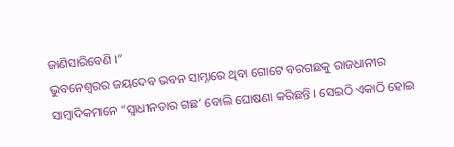ଜାଣିସାରିବେଣି ।”
ଭୁବନେଶ୍ୱରର ଜୟଦେବ ଭବନ ସାମ୍ନାରେ ଥିବା ଗୋଟେ ବରଗଛକୁ ରାଜଧାନୀର ସାମ୍ୱାଦିକମାନେ “ସ୍ୱାଧୀନତାର ଗଛ’ ବୋଲି ଘୋଷଣା କରିଛନ୍ତି । ସେଇଠି ଏକାଠି ହୋଇ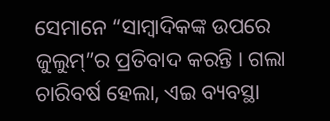ସେମାନେ “ସାମ୍ୱାଦିକଙ୍କ ଉପରେ ଜୁଲୁମ୍”ର ପ୍ରତିବାଦ କରନ୍ତି । ଗଲା ଚାରିବର୍ଷ ହେଲା, ଏଇ ବ୍ୟବସ୍ଥା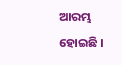ଆରମ୍ଭ ହୋଇଛି ।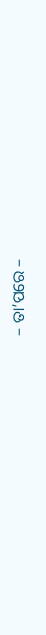– ତା’ପରେ –